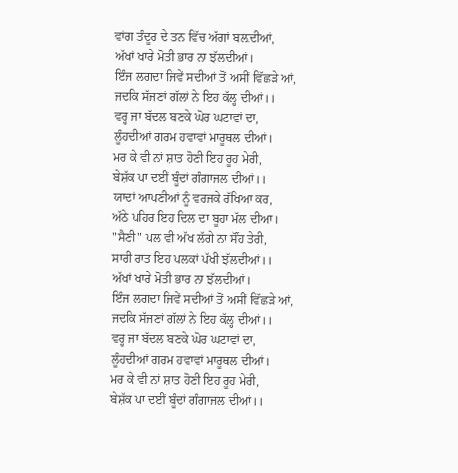ਵਾਂਗ ਤੰਦੂਰ ਦੇ ਤਨ ਵਿੱਚ ਅੱਗਾਂ ਬਲ਼ਦੀਆਂ,
ਅੱਖਾਂ ਖਾਰੇ ਮੋਤੀ ਭਾਰ ਨਾ ਝੱਲਦੀਆਂ।
ਇੰਜ ਲਗਦਾ ਜਿਵੇਂ ਸਦੀਆਂ ਤੋਂ ਅਸੀਂ ਵਿੱਛੜੇ ਆਂ,
ਜਦਕਿ ਸੱਜਣਾਂ ਗੱਲਾਂ ਨੇ ਇਹ ਕੱਲ੍ਹ ਦੀਆਂ।।
ਵਰ੍ਹ ਜਾ ਬੱਦਲ ਬਣਕੇ ਘੋਰ ਘਟਾਵਾਂ ਦਾ,
ਲੂੰਹਦੀਆਂ ਗਰਮ ਹਵਾਵਾਂ ਮਾਰੂਥਲ ਦੀਆਂ।
ਮਰ ਕੇ ਵੀ ਨਾਂ ਸ਼ਾਤ ਹੋਣੀ ਇਹ ਰੂਹ ਮੇਰੀ,
ਬੇਸ਼ੱਕ ਪਾ ਦਈਂ ਬੂੰਦਾਂ ਗੰਗਾਜਲ ਦੀਆਂ।।
ਯਾਦਾਂ ਆਪਣੀਆਂ ਨੂੰ ਵਰਜਕੇ ਰੱਖਿਆ ਕਰ,
ਅੱਠੇ ਪਹਿਰ ਇਹ ਦਿਲ ਦਾ ਬੂਹਾ ਮੱਲ ਦੀਆ।
"ਸੈਣੀ" ਪਲ ਵੀ ਅੱਖ ਲੱਗੇ ਨਾ ਸੌਂਹ ਤੇਰੀ,
ਸਾਰੀ ਰਾਤ ਇਹ ਪਲਕਾਂ ਪੱਖੀ ਝੱਲਦੀਆਂ।।
ਅੱਖਾਂ ਖਾਰੇ ਮੋਤੀ ਭਾਰ ਨਾ ਝੱਲਦੀਆਂ।
ਇੰਜ ਲਗਦਾ ਜਿਵੇਂ ਸਦੀਆਂ ਤੋਂ ਅਸੀਂ ਵਿੱਛੜੇ ਆਂ,
ਜਦਕਿ ਸੱਜਣਾਂ ਗੱਲਾਂ ਨੇ ਇਹ ਕੱਲ੍ਹ ਦੀਆਂ।।
ਵਰ੍ਹ ਜਾ ਬੱਦਲ ਬਣਕੇ ਘੋਰ ਘਟਾਵਾਂ ਦਾ,
ਲੂੰਹਦੀਆਂ ਗਰਮ ਹਵਾਵਾਂ ਮਾਰੂਥਲ ਦੀਆਂ।
ਮਰ ਕੇ ਵੀ ਨਾਂ ਸ਼ਾਤ ਹੋਣੀ ਇਹ ਰੂਹ ਮੇਰੀ,
ਬੇਸ਼ੱਕ ਪਾ ਦਈਂ ਬੂੰਦਾਂ ਗੰਗਾਜਲ ਦੀਆਂ।।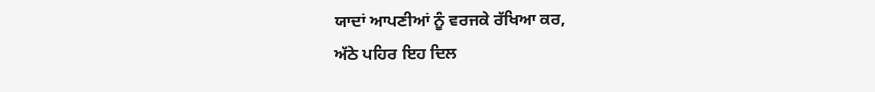ਯਾਦਾਂ ਆਪਣੀਆਂ ਨੂੰ ਵਰਜਕੇ ਰੱਖਿਆ ਕਰ,
ਅੱਠੇ ਪਹਿਰ ਇਹ ਦਿਲ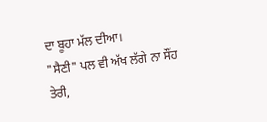ਦਾ ਬੂਹਾ ਮੱਲ ਦੀਆ।
"ਸੈਣੀ" ਪਲ ਵੀ ਅੱਖ ਲੱਗੇ ਨਾ ਸੌਂਹ ਤੇਰੀ,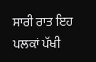ਸਾਰੀ ਰਾਤ ਇਹ ਪਲਕਾਂ ਪੱਖੀ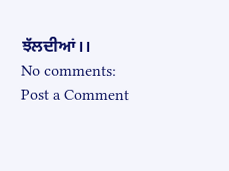ਝੱਲਦੀਆਂ।।
No comments:
Post a Comment